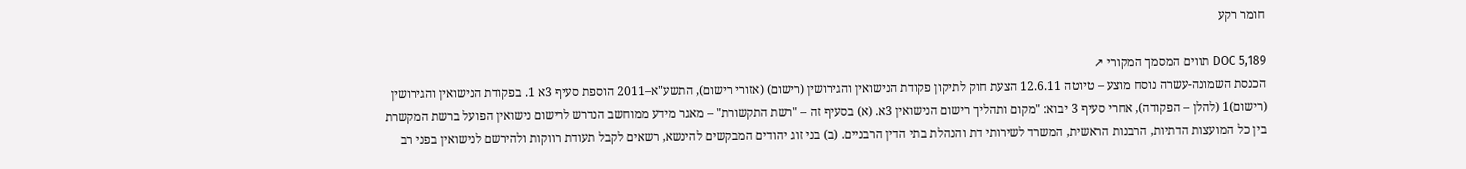חומר רקע

DOC 5,189 תווים המסמך המקורי ↗
הכנסת השמונה-עשרה נוסח מוצע – טיוטה 12.6.11 הצעת חוק לתיקון פקודת הנישואין והגירושין (רישום) (אזורי רישום), התשע"א–2011 הוספת סעיף 3א 1. בפקודת הנישואין והגירושין (רישום)1 (להלן – הפקודה), אחרי סעיף 3 יבוא: "מקום ותהליך רישום הנישואין 3א. (א) בסעיף זה – "רשת התקשורת" – מאגר מידע ממוחשב הנדרש לרישום נישואין הפועל ברשת המקשרת בין כל המועצות הדתיות, הרבנות הראשית, המשרד לשירותי דת והנהלת בתי הדין הרבניים. (ב) בני זוג יהודים המבקשים להינשא, רשאים לקבל תעודת רווקות ולהירשם לנישואין בפני רב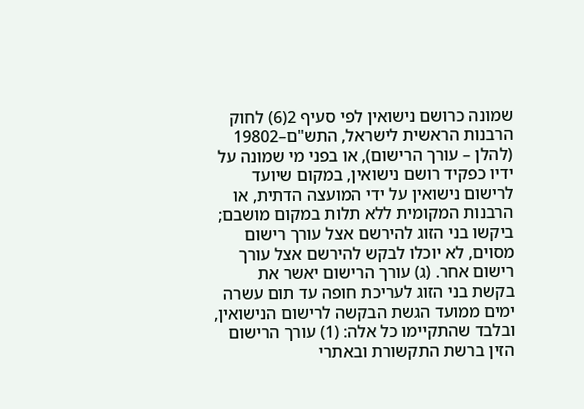שמונה כרושם נישואין לפי סעיף 2(6) לחוק הרבנות הראשית לישראל, התש"ם–19802 (להלן – עורך הרישום), או בפני מי שמונה על ידיו כפקיד רושם נישואין, במקום שיועד לרישום נישואין על ידי המועצה הדתית, או הרבנות המקומית ללא תלות במקום מושבם; ביקשו בני הזוג להירשם אצל עורך רישום מסוים, לא יוכלו לבקש להירשם אצל עורך רישום אחר. (ג) עורך הרישום יאשר את בקשת בני הזוג לעריכת חופה עד תום עשרה ימים ממועד הגשת הבקשה לרישום הנישואין, ובלבד שהתקיימו כל אלה: (1) עורך הרישום הזין ברשת התקשורת ובאתרי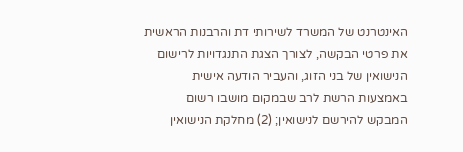האינטרנט של המשרד לשירותי דת והרבנות הראשית את פרטי הבקשה, לצורך הצגת התנגדויות לרישום הנישואין של בני הזוג, והעביר הודעה אישית באמצעות הרשת לרב שבמקום מושבו רשום המבקש להירשם לנישואין; (2) מחלקת הנישואין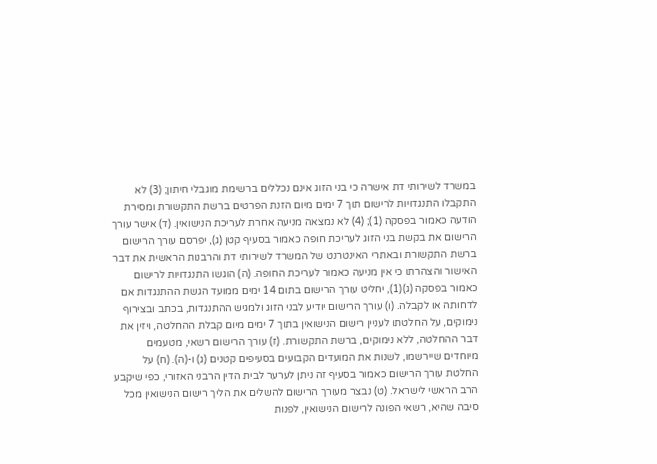במשרד לשירותי דת אישרה כי בני הזוג אינם נכללים ברשימת מוגבלי חיתון; (3) לא התקבלו התנגדויות לרישום תוך 7 ימים מיום הזנת הפרטים ברשת התקשורת ומסירת הודעה כאמור בפסקה (1); (4) לא נמצאה מניעה אחרת לעריכת הנישואין. (ד) אישר עורך הרישום את בקשת בני הזוג לעריכת חופה כאמור בסעיף קטן (ג), יפרסם עורך הרישום ברשת התקשורת ובאתרי האינטרנט של המשרד לשירותי דת והרבנות הראשית את דבר האישור והצהרתו כי אין מניעה כאמור לעריכת החופה. (ה) הוגשו התנגדויות לרישום כאמור בפסקה (ג)(1), יחליט עורך הרישום בתום 14 ימים ממועד הגשת ההתנגדות אם לדחותה או לקבלה. (ו) עורך הרישום יודיע לבני הזוג ולמגיש ההתנגדות, בכתב ובצירוף נימוקים, על החלטתו לעניין רישום הנישואין בתוך 7 ימים מיום קבלת ההחלטה, ויזין את דבר ההחלטה, ללא נימוקים, ברשת התקשורת. (ז) עורך הרישום רשאי, מטעמים מיוחדים שיירשמו, לשנות את המועדים הקבועים בסעיפים קטנים (ג) ו-(ה). (ח) על החלטת עורך הרישום כאמור בסעיף זה ניתן לערער לבית הדין הרבני האזורי, כפי שיקבע הרב הראשי לישראל. (ט) נבצר מעורך הרישום להשלים את הליך רישום הנישואין מכל סיבה שהיא, רשאי הפונה לרישום הנישואין, לפנות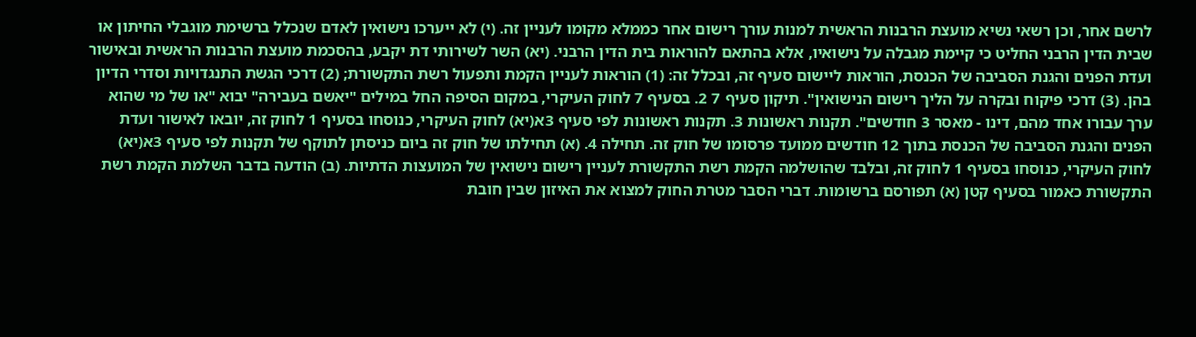לרשם אחר, וכן רשאי נשיא מועצת הרבנות הראשית למנות עורך רישום אחר כממלא מקומו לעניין זה. (י) לא ייערכו נישואין לאדם שנכלל ברשימת מוגבלי החיתון או שבית הדין הרבני החליט כי קיימת מגבלה על נישואיו, אלא בהתאם להוראות בית הדין הרבני. (יא) השר לשירותי דת יקבע, בהסכמת מועצת הרבנות הראשית ובאישור ועדת הפנים והגנת הסביבה של הכנסת, הוראות ליישום סעיף זה, ובכלל זה: (1) הוראות לעניין הקמת ותפעול רשת התקשורת; (2) דרכי הגשת התנגדויות וסדרי הדיון בהן. (3) דרכי פיקוח ובקרה על הליך רישום הנישואין". תיקון סעיף 7 2. בסעיף 7 לחוק העיקרי, במקום הסיפה החל במילים "יאשם בעבירה" יבוא "או של מי שהוא ערך עבורו אחד מהם, דינו - מאסר 3 חודשים". תקנות ראשונות 3. תקנות ראשונות לפי סעיף 3א(יא) לחוק העיקרי, כנוסחו בסעיף 1 לחוק זה, יובאו לאישור ועדת הפנים והגנת הסביבה של הכנסת בתוך 12 חודשים ממועד פרסומו של חוק זה. תחילה 4. (א) תחילתו של חוק זה ביום כניסתן לתוקף של תקנות לפי סעיף 3א(יא) לחוק העיקרי, כנוסחו בסעיף 1 לחוק זה, ובלבד שהושלמה הקמת רשת התקשורת לעניין רישום נישואין של המועצות הדתיות. (ב) הודעה בדבר השלמת הקמת רשת התקשורת כאמור בסעיף קטן (א) תפורסם ברשומות. דברי הסבר מטרת החוק למצוא את האיזון שבין חובת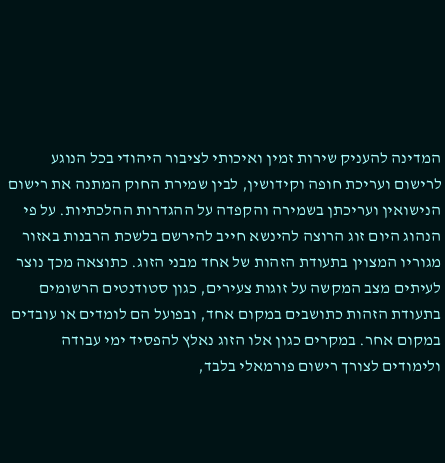המדינה להעניק שירות זמין ואיכותי לציבור היהודי בכל הנוגע לרישום ועריכת חופה וקידושין, לבין שמירת החוק המתנה את רישום הנישואין ועריכתן בשמירה והקפדה על ההגדרות ההלכתיות. על פי הנהוג היום זוג הרוצה להינשא חייב להירשם בלשכת הרבנות באזור מגוריו המצוין בתעודת הזהות של אחד מבני הזוג. כתוצאה מכך נוצר לעיתים מצב המקשה על זוגות צעירים, כגון סטודנטים הרשומים בתעודת הזהות כתושבים במקום אחד, ובפועל הם לומדים או עובדים במקום אחר. במקרים כגון אלו הזוג נאלץ להפסיד ימי עבודה ולימודים לצורך רישום פורמאלי בלבד,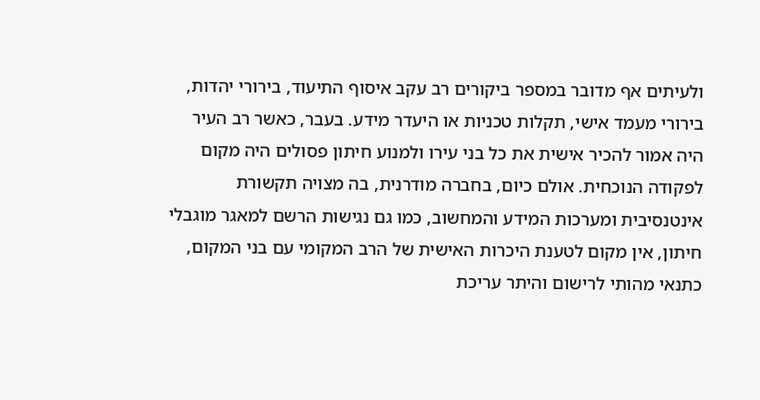ולעיתים אף מדובר במספר ביקורים רב עקב איסוף התיעוד, בירורי יהדות, בירורי מעמד אישי, תקלות טכניות או היעדר מידע. בעבר, כאשר רב העיר היה אמור להכיר אישית את כל בני עירו ולמנוע חיתון פסולים היה מקום לפקודה הנוכחית. אולם כיום, בחברה מודרנית, בה מצויה תקשורת אינטנסיבית ומערכות המידע והמחשוב, כמו גם נגישות הרשם למאגר מוגבלי חיתון, אין מקום לטענת היכרות האישית של הרב המקומי עם בני המקום, כתנאי מהותי לרישום והיתר עריכת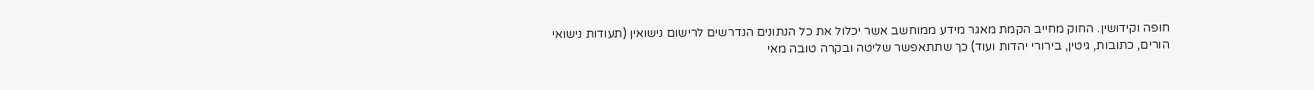חופה וקידושין. החוק מחייב הקמת מאגר מידע ממוחשב אשר יכלול את כל הנתונים הנדרשים לרישום נישואין (תעודות נישואי הורים, כתובות, גיטין, בירורי יהדות ועוד) כך שתתאפשר שליטה ובקרה טובה מאי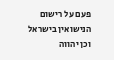פעם על רישום הנישואין בישראל וכן יהווה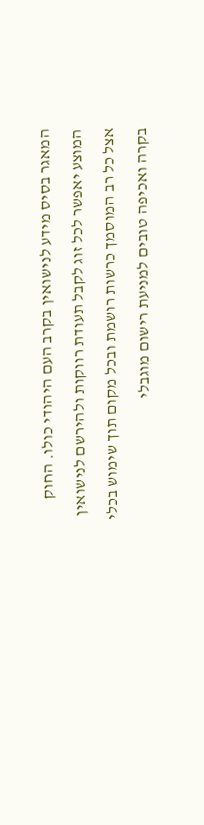המאגר בסיס מידע לנישואין בקרב העם היהודי כולו. החוק המוצע יאפשר לכל זוג לקבל תעודת רווקות ולהירשם לנישואין אצל כל רב המוסמך כרשות רושמת ובכל מקום תוך שימוש בכלי בקרה ואכיפה טובים למניעת רישום מוגבלי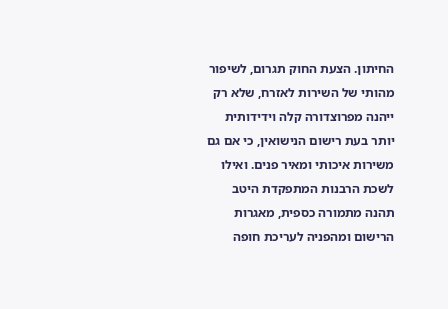החיתון. הצעת החוק תגרום, לשיפור מהותי של השירות לאזרח, שלא רק ייהנה מפרוצדורה קלה וידידותית יותר בעת רישום הנישואין, כי אם גם משירות איכותי ומאיר פנים. ואילו לשכת הרבנות המתפקדת היטב תהנה מתמורה כספית, מאגרות הרישום ומהפניה לעריכת חופה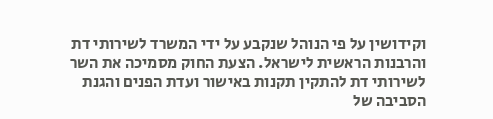וקידושין על פי הנוהל שנקבע על ידי המשרד לשירותי דת והרבנות הראשית לישראל. הצעת החוק מסמיכה את השר לשירותי דת להתקין תקנות באישור ועדת הפנים והגנת הסביבה של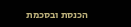הכנסת ובסכמת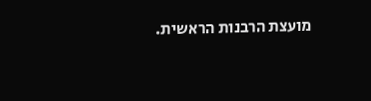מועצת הרבנות הראשית.